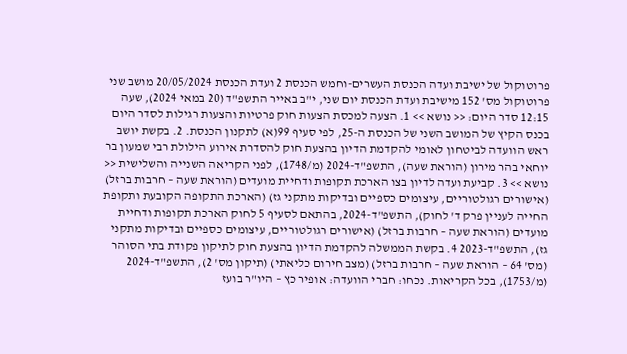פרוטוקול של ישיבת ועדה הכנסת העשרים-וחמש הכנסת 2 ועדת הכנסת 20/05/2024 מושב שני פרוטוקול מס' 152 מישיבת ועדת הכנסת יום שני, י"ב באייר התשפ"ד (20 במאי 2024), שעה 12:15 סדר היום: << נושא >> 1. הצעה למכסת הצעות חוק פרטיות והצעות רגילות לסדר היום בכנס הקיץ של המושב השני של הכנסת ה-25, לפי סעיף 99(א) לתקנון הכנסת. 2. בקשת יושב ראש הוועדה לביטחון לאומי להקדמת הדיון בהצעת חוק להסדרת אירוע הילולת רבי שמעון בר יוחאי בהר מירון (הוראת שעה), התשפ"ד-2024 (מ/1748), לפני הקריאה השנייה והשלישית << נושא >> 3. קביעת ועדה לדיון בצו הארכת תקופות ודחיית מועדים (הוראת שעה – חרבות ברזל) (אישורים רגולטוריים, עיצומים כספיים ובדיקות מתקני גז) (הארכת התקופה הקובעת ותקופת החייה לעניין פרק ד' לחוק), התשפ"ד-2024, בהתאם לסעיף 5 לחוק הארכת תקופות ודחיית מועדים (הוראת שעה – חרבות ברזל) (אישורים רגולטוריים, עיצומים כספיים ובדיקות מתקני גז), התשפ"ד-2023 4. בקשת הממשלה להקדמת הדיון בהצעת חוק לתיקון פקודת בתי הסוהר (מס' 64 – הוראת שעה – חרבות ברזל) (מצב חירום כליאתי) (תיקון מס' 2), התשפ"ד-2024 (מ/1753), בכל הקריאות. נכחו: חברי הוועדה: אופיר כץ – היו"ר בועז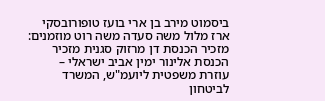ביסמוט מירב בן ארי בועז טופורובסקי ארז מלול משה סעדה משה רוט מוזמנים: מזכיר הכנסת דן מרזוק סגנית מזכיר הכנסת אלינור ימין אביב ישראלי – עוזרת משפטית ליועמ"ש, המשרד לביטחון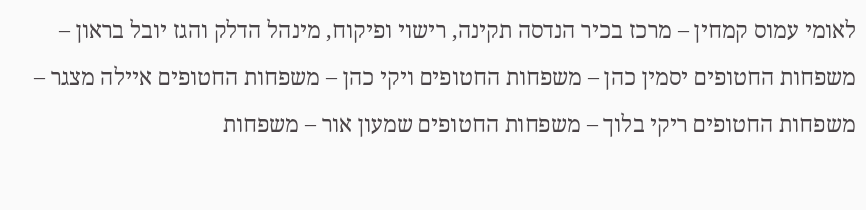לאומי עמוס קמחין – מרכז בכיר הנדסה תקינה, רישוי ופיקוח, מינהל הדלק והגז יובל בראון – משפחות החטופים יסמין כהן – משפחות החטופים ויקי כהן – משפחות החטופים איילה מצגר – משפחות החטופים ריקי בלוך – משפחות החטופים שמעון אור – משפחות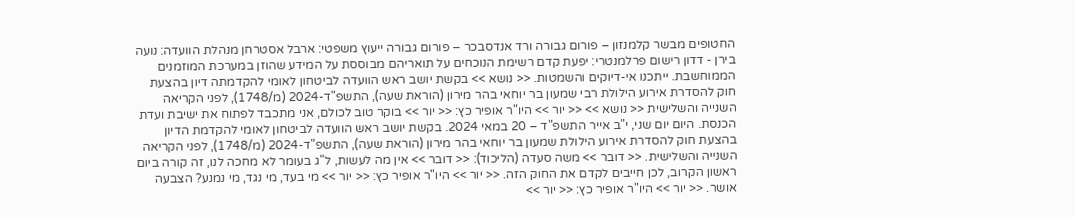החטופים מבשר קלמנזון – פורום גבורה ורד אנדסבכר – פורום גבורה ייעוץ משפטי: ארבל אסטרחן מנהלת הוועדה: נועה בירן - דדון רישום פרלמנטרי: יפעת קדם רשימת הנוכחים על תואריהם מבוססת על המידע שהוזן במערכת המוזמנים הממוחשבת. ייתכנו אי-דיוקים והשמטות. << נושא >> בקשת יושב ראש הוועדה לביטחון לאומי להקדמתה דיון בהצעת חוק להסדרת אירוע הילולת רבי שמעון בר יוחאי בהר מירון (הוראת שעה), התשפ"ד-2024 (מ/1748), לפני הקריאה השנייה והשלישית << נושא >> << יור >> היו"ר אופיר כץ: << יור >> בוקר טוב לכולם, אני מתכבד לפתוח את ישיבת ועדת הכנסת. היום יום שני, י"ב אייר התשפ"ד – 20 במאי 2024. בקשת יושב ראש הוועדה לביטחון לאומי להקדמת הדיון בהצעת חוק להסדרת אירוע הילולת שמעון בר יוחאי בהר מירון (הוראת שעה), התשפ"ד-2024 (מ/1748), לפני הקריאה השנייה והשלישית. << דובר >> משה סעדה (הליכוד): << דובר >> אין מה לעשות, ל"ג בעומר לא מחכה לנו, זה קורה ביום ראשון הקרוב, לכן חייבים לקדם את החוק הזה. << יור >> היו"ר אופיר כץ: << יור >> מי בעד, מי נגד, מי נמנע? הצבעה אושר. << יור >> היו"ר אופיר כץ: << יור >>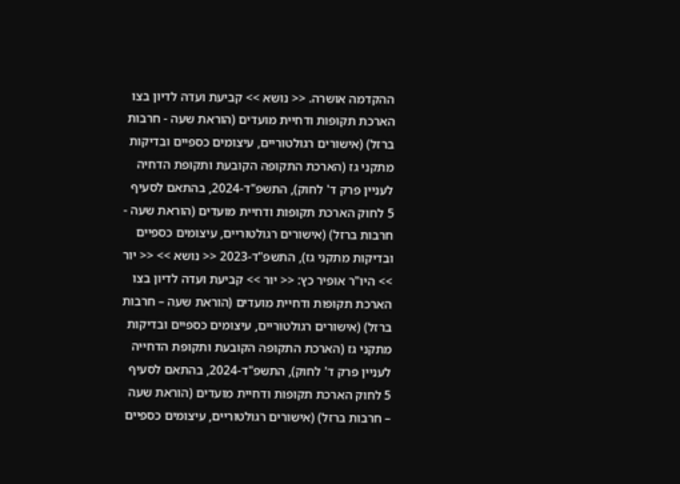ההקדמה אושרה. << נושא >> קביעת ועדה לדיון בצו הארכת תקופות ודחיית מועדים (הוראת שעה - חרבות ברזל) (אישורים רגולטוריים, עיצומים כספיים ובדיקות מתקני גז (הארכת התקופה הקובעת ותקופת הדחיה לעניין פרק ד' לחוק), התשפ"ד-2024, בהתאם לסעיף 5 לחוק הארכת תקופות ודחיית מועדים (הוראת שעה - חרבות ברזל) (אישורים רגולטוריים, עיצומים כספיים ובדיקות מתקני גז), התשפ"ד-2023 << נושא >> << יור >> היו"ר אופיר כץ: << יור >> קביעת ועדה לדיון בצו הארכת תקופות ודחיית מועדים (הוראת שעה – חרבות ברזל) (אישורים רגולטוריים, עיצומים כספיים ובדיקות מתקני גז (הארכת התקופה הקובעת ותקופת הדחייה לעניין פרק ד' לחוק), התשפ"ד-2024, בהתאם לסעיף 5 לחוק הארכת תקופות ודחיית מועדים (הוראת שעה – חרבות ברזל) (אישורים רגולטוריים, עיצומים כספיים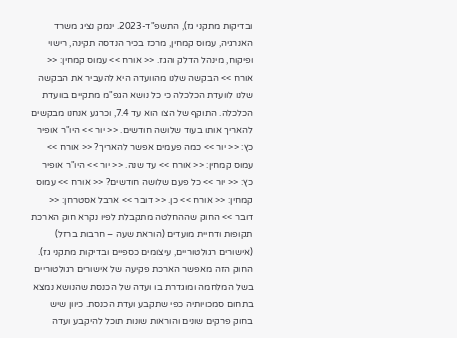ובדיקות מתקני גז), התשפ"ד-2023. ינמק נציג משרד האנרגיה, עמוס קמחין, מרכז בכיר הנדסה תקינה, רישוי ופיקוח, מינהל הדלק והגז. << אורח >> עמוס קמחין: << אורח >> הבקשה שלנו מהוועדה היא להעביר את הבקשה שלנו לוועדת הכלכלה כי כל נושא הגפ"מ מתקיים בוועדת הכלכלה. התוקף של הצו הוא עד 7.4, וכרגע אנחנו מבקשים להאריך אותו בעוד שלושה חודשים. << יור >> היו"ר אופיר כץ: << יור >> כמה פעמים אפשר להאריך? << אורח >> עמוס קמחין: << אורח >> עד שנה. << יור >> היו"ר אופיר כץ: << יור >> כל פעם שלושה חודשים? << אורח >> עמוס קמחין: << אורח >> כן. << דובר >> ארבל אסטרחן: << דובר >> החוק שההחלטה מתקבלת לפיו נקרא חוק הארכת תקופות ודחיית מועדים (הוראת שעה – חרבות ברזל) (אישורים רגולטוריים, עיצומים כספיים ובדיקות מתקני גז). החוק הזה מאפשר הארכת פקיעה של אישורים רגולטוריים בשל המלחמה ומוגדרת בו ועדה של הכנסת שהנושא נמצא בתחום סמכויותיה כפי שתקבע ועדת הכנסת. כיוון שיש בחוק פרקים שונים והוראות שונות תוכל להיקבע ועדה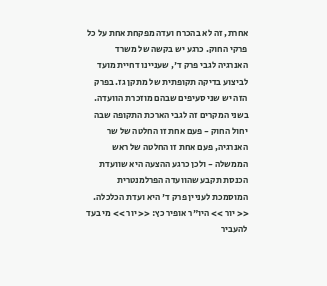אחרת, זה לא בהכרח ועדה מפקחת אחת על כל פרקי החוק. כרגע יש בקשה של משרד האנרגיה לגבי פרק ד', שעניינו דחיית מועד לביצוע בדיקה תקופתית של מתקן גז. בפרק הזה יש שני סעיפים שבהם מוזכרת הוועדה. בשני המקרים זה לגבי הארכת התקופה שבה יחול החוק - פעם אחת זו החלטה של שר האנרגיה, פעם אחת זו החלטה של ראש הממשלה - ולכן כרגע ההצעה היא שוועדת הכנסת תקבע שהוועדה הפרלמנטרית המוסמכת לעניין פרק ד' היא ועדת הכלכלה. << יור >> היו"ר אופיר כץ: << יור >> מי בעד להעביר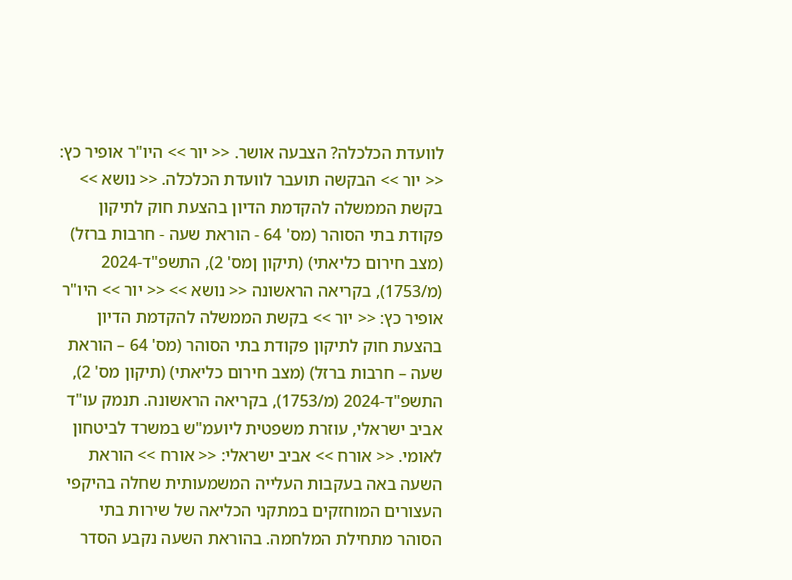לוועדת הכלכלה? הצבעה אושר. << יור >> היו"ר אופיר כץ: << יור >> הבקשה תועבר לוועדת הכלכלה. << נושא >> בקשת הממשלה להקדמת הדיון בהצעת חוק לתיקון פקודת בתי הסוהר (מס' 64 - הוראת שעה - חרבות ברזל) (מצב חירום כליאתי) (תיקון ןמס' 2), התשפ"ד-2024 (מ/1753), בקריאה הראשונה << נושא >> << יור >> היו"ר אופיר כץ: << יור >> בקשת הממשלה להקדמת הדיון בהצעת חוק לתיקון פקודת בתי הסוהר (מס' 64 – הוראת שעה – חרבות ברזל) (מצב חירום כליאתי) (תיקון מס' 2), התשפ"ד-2024 (מ/1753), בקריאה הראשונה. תנמק עו"ד אביב ישראלי, עוזרת משפטית ליועמ"ש במשרד לביטחון לאומי. << אורח >> אביב ישראלי: << אורח >> הוראת השעה באה בעקבות העלייה המשמעותית שחלה בהיקפי העצורים המוחזקים במתקני הכליאה של שירות בתי הסוהר מתחילת המלחמה. בהוראת השעה נקבע הסדר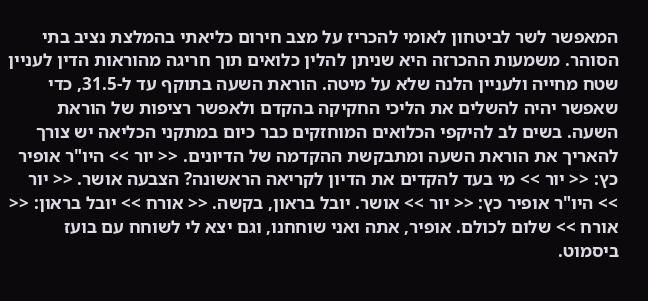המאפשר לשר לביטחון לאומי להכריז על מצב חירום כליאתי בהמלצת נציב בתי הסוהר. משמעות ההכרזה היא שניתן להלין כלואים תוך חריגה מהוראות הדין לעניין שטח מחייה ולעניין הלנה שלא על מיטה. הוראת השעה בתוקף עד ל-31.5, כדי שאפשר יהיה להשלים את הליכי החקיקה בהקדם ולאפשר רציפות של הוראת השעה. בשים לב להיקפי הכלואים המוחזקים כבר כיום במתקני הכליאה יש צורך להאריך את הוראת השעה ומתבקשת ההקדמה של הדיונים. << יור >> היו"ר אופיר כץ: << יור >> מי בעד להקדים את הדיון לקריאה הראשונה? הצבעה אושר. << יור >> היו"ר אופיר כץ: << יור >> אושר. יובל בראון, בקשה. << אורח >> יובל בראון: << אורח >> שלום לכולם. אופיר, אתה ואני שוחחנו, וגם יצא לי לשוחח עם בועז ביסמוט.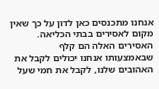אנחנו מתכנסים כאן לדון על כך שאין מקום לאסירים בבתי הכליאה. האסירים האלה הם קלף שבאמצעותו אנחנו יכולים לקבל את האהובים שלנו, לקבל את חמי שעל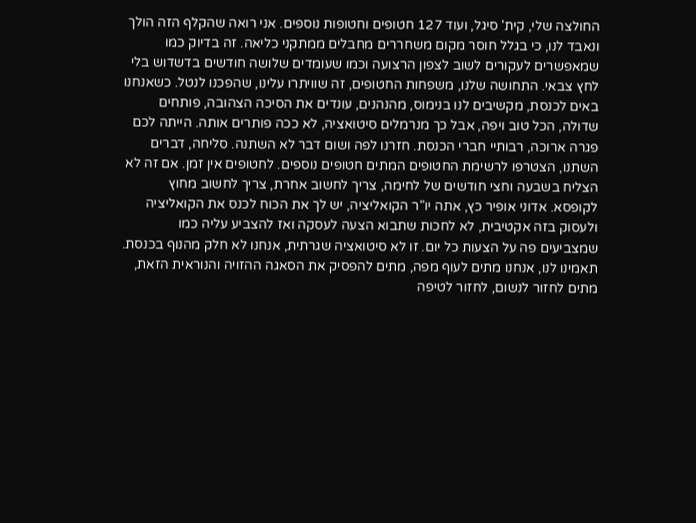החולצה שלי, קית' סיגל, ועוד 127 חטופים וחטופות נוספים. אני רואה שהקלף הזה הולך ונאבד לנו, כי בגלל חוסר מקום משחררים מחבלים ממתקני כליאה. זה בדיוק כמו שמאפשרים לעקורים לשוב לצפון הרצועה וכמו שעומדים שלושה חודשים בדשדוש בלי לחץ צבאי. התחושה שלנו, משפחות החטופים, זה שוויתרו עלינו, שהפכנו לנטל. כשאנחנו באים לכנסת, מקשיבים לנו בנימוס, מהנהנים, עונדים את הסיכה הצהובה, פותחים שדולה, הכל טוב ויפה, אבל כך מנרמלים סיטואציה, לא ככה פותרים אותה. הייתה לכם פגרה ארוכה, רבותיי חברי הכנסת. חזרנו לפה ושום דבר לא השתנה. סליחה, דברים השתנו, הצטרפו לרשימת החטופים המתים חטופים נוספים. לחטופים אין זמן. אם זה לא הצליח בשבעה וחצי חודשים של לחימה, צריך לחשוב אחרת, צריך לחשוב מחוץ לקופסא. אדוני אופיר כץ, אתה יו"ר הקואליציה, יש לך את הכוח לכנס את הקואליציה ולעסוק בזה אקטיבית, לא לחכות שתבוא הצעה לעסקה ואז להצביע עליה כמו שמצביעים פה על הצעות כל יום. זו לא סיטואציה שגרתית, אנחנו לא חלק מהנוף בכנסת. תאמינו לנו, אנחנו מתים לעוף מפה, מתים להפסיק את הסאגה ההזויה והנוראית הזאת, מתים לחזור לנשום, לחזור לטיפה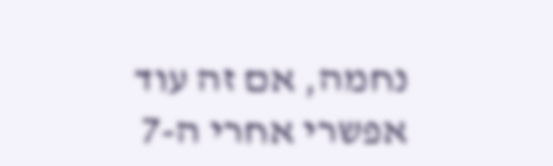נחמה, אם זה עוד אפשרי אחרי ה-7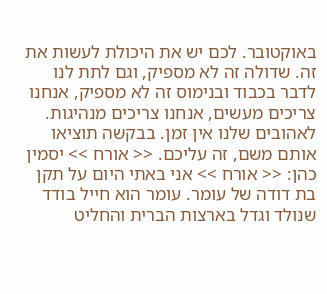באוקטובר. לכם יש את היכולת לעשות את זה. שדולה זה לא מספיק, וגם לתת לנו לדבר בכבוד ובנימוס זה לא מספיק, אנחנו צריכים מעשים, אנחנו צריכים מנהיגות. לאהובים שלנו אין זמן. בבקשה תוציאו אותם משם, זה עליכם. << אורח >> יסמין כהן: << אורח >> אני באתי היום על תקן בת דודה של עומר. עומר הוא חייל בודד שנולד וגדל בארצות הברית והחליט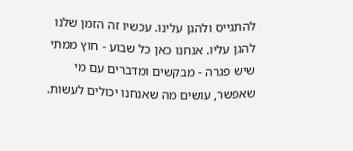להתגייס ולהגן עלינו. עכשיו זה הזמן שלנו להגן עליו. אנחנו כאן כל שבוע - חוץ ממתי שיש פגרה - מבקשים ומדברים עם מי שאפשר, עושים מה שאנחנו יכולים לעשות.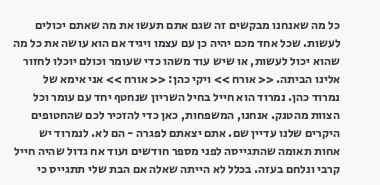כל מה שאנחנו מבקשים זה שגם אתם תעשו את מה שאתם יכולים לעשות. שכל אחד מכם יהיה כן עם עצמו ויגיד אם הוא עושה את כל מה שהוא יכול לעשות, או שיש עוד משהו כדי שעומר וכולם יוכלו לחזור אלינו הביתה. << אורח >> ויקי כהן: << אורח >> אני אימא של נמרוד כהן. נמרוד הוא חייל בחיל השריון שנחטף יחד עם עומר וכל הצוות מהטנק. אנחנו, המשפחות, כאן כדי להזכיר לכם שהחטופים היקרים שלנו עדיין שם. אתם יצאתם לפגרה - הם לא. לנמרוד יש אחות תאומה שהתגייסה לפני מספר חודשים ועוד אח גדול שהיה חייל קרבי ונלחם בעזה. בכלל לא הייתה שאלה אם הבת שלי תתגייס כי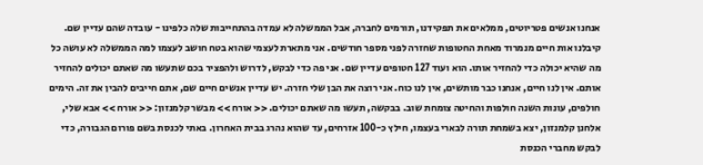אנחנו אנשים פטריוטים, ממלאים את תפקידנו, תורמים לחברה, אבל הממשלה לא עמדה בהתחייבות שלה כלפינו - עובדה שהם עדיין שם. קיבלנו אות חיים מנמרוד מאחת החטופות שחזרה לפני מספר חודשים. אני מתארת לעצמי שהוא בטח חושב לעצמו למה הממשלה לא עושה כל מה שהיא יכולה כדי להחזיר אותו. הוא ועוד 127 חטופים עדיין שם. אני פה כדי לבקש, לדרוש ולהפציר בכם שתעשו מה שאתם יכולים להחזיר אותם. אין לנו חיים, אנחנו כבר מותשים, אין לנו כוח. אני רוצה את הבן שלי חזרה. יש עדיין אנשים חיים שם, אתם חייבים להבין את זה. הימים חולפים, עונות השנה חולפות והחיטה צומחת שוב. בבקשה, תעשו מה שאתם יכולים. << אורח >> מבשר קלמנזון: << אורח >> אבא שלי, אלחנן קלמנזון, יצא בשמחת תורה לבארי בעצמו, חילץ כ-100 אזרחים, עד שהוא נהרג בבית האחרון. באתי לכנסת בשם פורום הגבורה, כדי לבקש מחברי הכנסת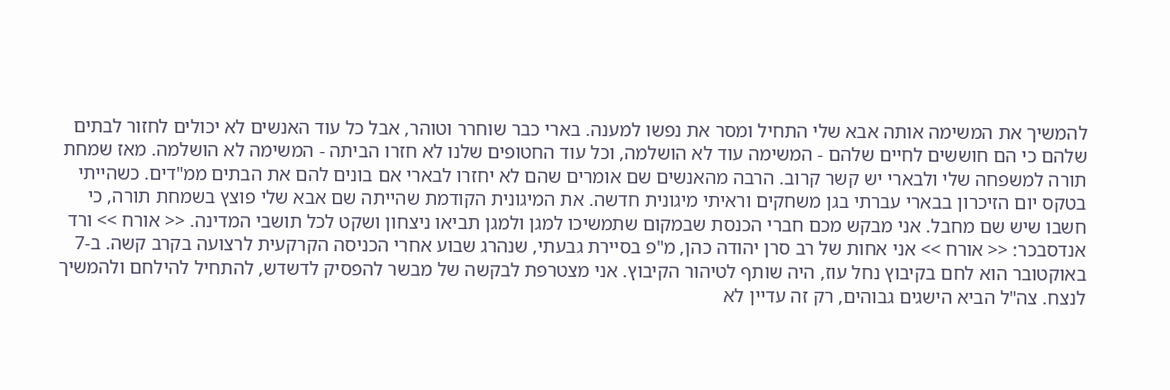להמשיך את המשימה אותה אבא שלי התחיל ומסר את נפשו למענה. בארי כבר שוחרר וטוהר, אבל כל עוד האנשים לא יכולים לחזור לבתים שלהם כי הם חוששים לחיים שלהם - המשימה עוד לא הושלמה, וכל עוד החטופים שלנו לא חזרו הביתה - המשימה לא הושלמה. מאז שמחת תורה למשפחה שלי ולבארי יש קשר קרוב. הרבה מהאנשים שם אומרים שהם לא יחזרו לבארי אם בונים להם את הבתים ממ"דים. כשהייתי בטקס יום הזיכרון בבארי עברתי בגן משחקים וראיתי מיגונית חדשה. את המיגונית הקודמת שהייתה שם אבא שלי פוצץ בשמחת תורה, כי חשבו שיש שם מחבל. אני מבקש מכם חברי הכנסת שבמקום שתמשיכו למגן ולמגן תביאו ניצחון ושקט לכל תושבי המדינה. << אורח >> ורד אנדסבכר: << אורח >> אני אחות של רב סרן יהודה כהן, מ"פ בסיירת גבעתי, שנהרג שבוע אחרי הכניסה הקרקעית לרצועה בקרב קשה. ב-7 באוקטובר הוא לחם בקיבוץ נחל עוז, היה שותף לטיהור הקיבוץ. אני מצטרפת לבקשה של מבשר להפסיק לדשדש, להתחיל להילחם ולהמשיך לנצח. צה"ל הביא הישגים גבוהים, רק זה עדיין לא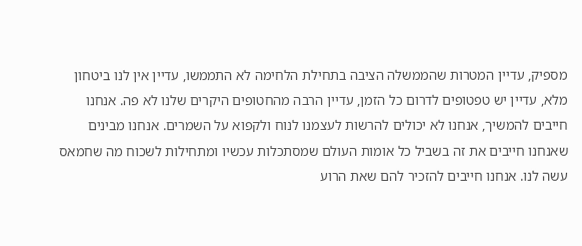מספיק, עדיין המטרות שהממשלה הציבה בתחילת הלחימה לא התממשו, עדיין אין לנו ביטחון מלא, עדיין יש טפטופים לדרום כל הזמן, עדיין הרבה מהחטופים היקרים שלנו לא פה. אנחנו חייבים להמשיך, אנחנו לא יכולים להרשות לעצמנו לנוח ולקפוא על השמרים. אנחנו מבינים שאנחנו חייבים את זה בשביל כל אומות העולם שמסתכלות עכשיו ומתחילות לשכוח מה שחמאס עשה לנו. אנחנו חייבים להזכיר להם שאת הרוע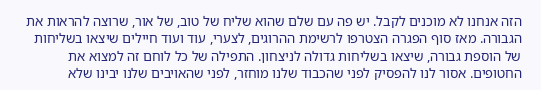הזה אנחנו לא מוכנים לקבל. יש פה עם שלם שהוא שליח של טוב, של אור, שרוצה להראות את הגבורה. מאז סוף הפגרה הצטרפו לרשימת ההרוגים, לצערי, עוד ועוד חיילים שיצאו בשליחות של הוספת גבורה, שיצאו בשליחות גדולה לניצחון. התפילה של כל לוחם זה למצוא את החטופים. אסור לנו להפסיק לפני שהכבוד שלנו מוחזר, לפני שהאויבים שלנו יבינו שלא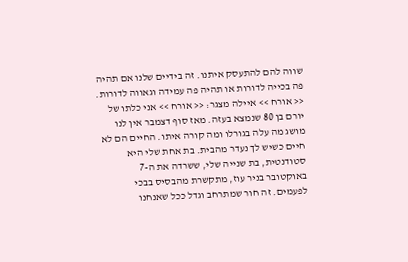שווה להם להתעסק איתנו. זה בידיים שלנו אם תהיה פה בכייה לדורות או תהיה פה עמידה וגאווה לדורות. << אורח >> איילה מצגר: << אורח >> אני כלתו של יורם בן 80 שנמצא בעזה. מאז סוף דצמבר אין לנו מושג מה עלה בגורלו ומה קורה איתו. החיים הם לא חיים כשיש לך נעדר מהבית. בת אחת שלי היא סטודנטית, בת שנייה שלי, ששרדה את ה-7 באוקטובר בניר עוז, מתקשרת מהבסיס בבכי לפעמים. זה חור שמתרחב וגדל ככל שאנחנו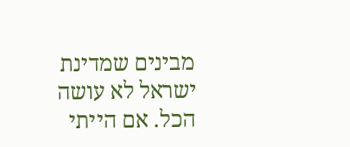מבינים שמדינת ישראל לא עושה הכל. אם הייתי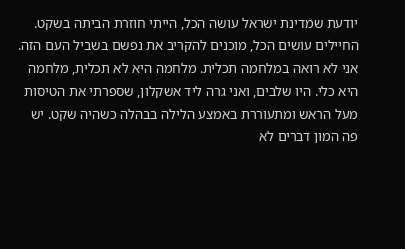יודעת שמדינת ישראל עושה הכל, הייתי חוזרת הביתה בשקט. החיילים עושים הכל, מוכנים להקריב את נפשם בשביל העם הזה. אני לא רואה במלחמה תכלית. מלחמה היא לא תכלית, מלחמה היא כלי. היו שלבים, ואני גרה ליד אשקלון, שספרתי את הטיסות מעל הראש ומתעוררת באמצע הלילה בבהלה כשהיה שקט. יש פה המון דברים לא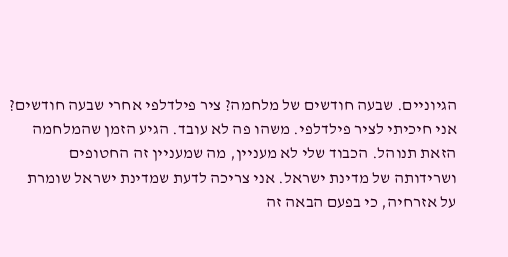הגיוניים. שבעה חודשים של מלחמה? ציר פילדלפי אחרי שבעה חודשים? אני חיכיתי לציר פילדלפי. משהו פה לא עובד. הגיע הזמן שהמלחמה הזאת תנוהל. הכבוד שלי לא מעניין, מה שמעניין זה החטופים ושרידותה של מדינת ישראל. אני צריכה לדעת שמדינת ישראל שומרת על אזרחיה, כי בפעם הבאה זה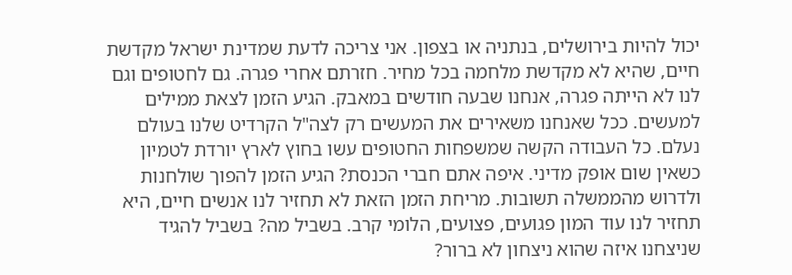יכול להיות בירושלים, בנתניה או בצפון. אני צריכה לדעת שמדינת ישראל מקדשת חיים, שהיא לא מקדשת מלחמה בכל מחיר. חזרתם אחרי פגרה. גם לחטופים וגם לנו לא הייתה פגרה, אנחנו שבעה חודשים במאבק. הגיע הזמן לצאת ממילים למעשים. ככל שאנחנו משאירים את המעשים רק לצה"ל הקרדיט שלנו בעולם נעלם. כל העבודה הקשה שמשפחות החטופים עשו בחוץ לארץ יורדת לטמיון כשאין שום אופק מדיני. איפה אתם חברי הכנסת? הגיע הזמן להפוך שולחנות ולדרוש מהממשלה תשובות. מריחת הזמן הזאת לא תחזיר לנו אנשים חיים, היא תחזיר לנו עוד המון פגועים, פצועים, הלומי קרב. בשביל מה? בשביל להגיד שניצחנו איזה שהוא ניצחון לא ברור?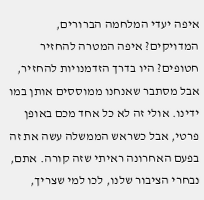איפה יעדי המלחמה הברורים, המדויקים? איפה המטרה להחזיר חטופים? היו בדרך הזדמנויות להחזיר, אבל מסתבר שאנחנו ממוססים אותן במו ידינו. אולי זה לא כל אחד מכם באופן פרטי, אבל כשראש הממשלה עשה את זה בפעם האחרונה ראיתי שזה קורה. אתם, נבחרי הציבור שלנו, לכו למי שצריך,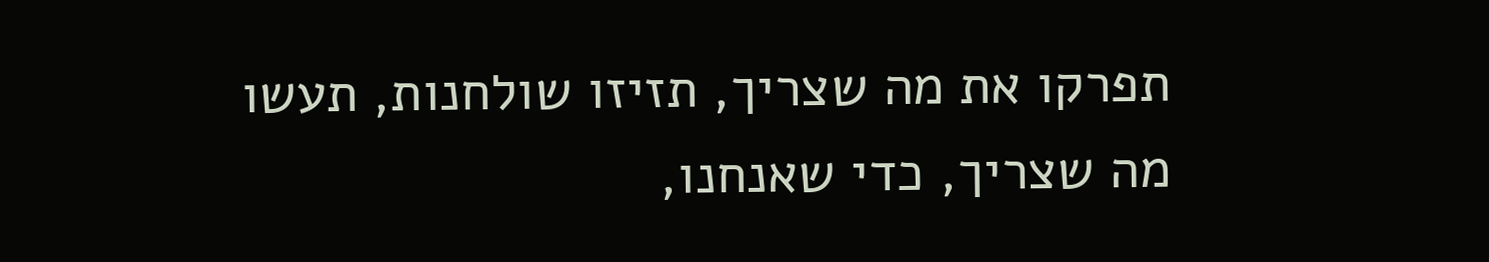תפרקו את מה שצריך, תזיזו שולחנות, תעשו מה שצריך, כדי שאנחנו,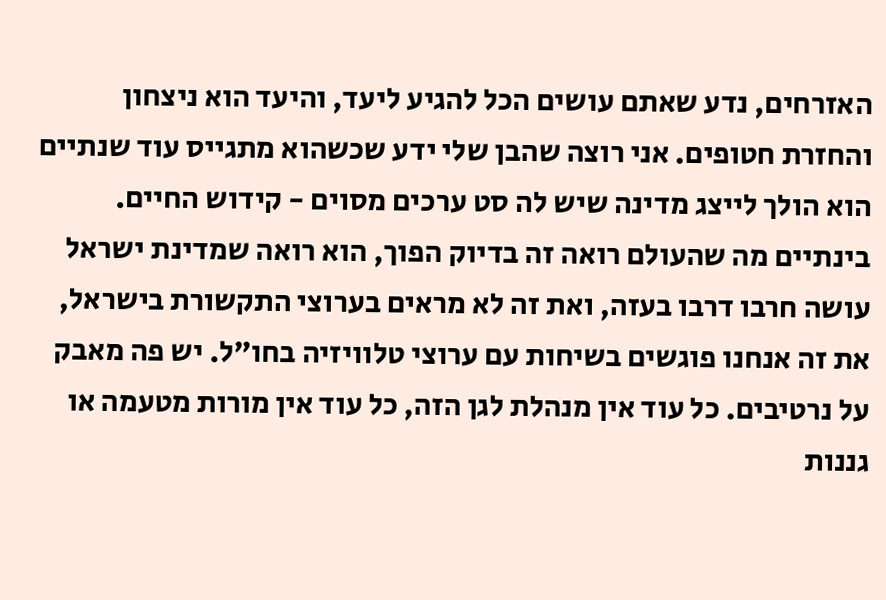האזרחים, נדע שאתם עושים הכל להגיע ליעד, והיעד הוא ניצחון והחזרת חטופים. אני רוצה שהבן שלי ידע שכשהוא מתגייס עוד שנתיים הוא הולך לייצג מדינה שיש לה סט ערכים מסוים - קידוש החיים. בינתיים מה שהעולם רואה זה בדיוק הפוך, הוא רואה שמדינת ישראל עושה חרבו דרבו בעזה, ואת זה לא מראים בערוצי התקשורת בישראל, את זה אנחנו פוגשים בשיחות עם ערוצי טלוויזיה בחו"ל. יש פה מאבק על נרטיבים. כל עוד אין מנהלת לגן הזה, כל עוד אין מורות מטעמה או גננות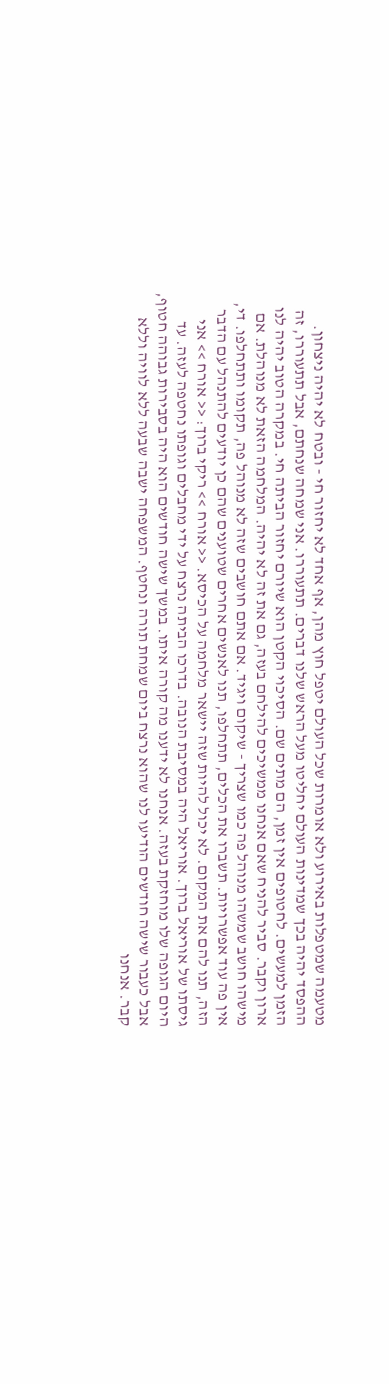מטעמה שמטפלות באירוע ולא אומרות שכל העולם יטפל חוץ מהן, אף אחד לא יחזור חי - ובטח לא יהיה ניצחון. ההפסד יהיה בכך שמדינות העולם יחליטו מעל הראש שלנו דברים. תתעוררו. אני שמחה שנחתם, אבל תתעוררו, זה הזמן למעשים. לחטופים אין זמן, הם מתים שם. הסיכוי הקטן הוא שיורם יחזור הביתה חי. במקרה הטוב יהיה לנו ארון וקבר. סביר להניח שאם אנחנו ממשיכים להילחם בעזה, גם את זה לא יהיה. המלחמה הזאת לא מנוהלת. אם מישהו חושב שמשהו מנוהל פה כמו שצריך - שיקום ויגיד. אם אתם חושבים שזה לא מנוהל פה, תקומו ותתחלפו. די, אין פה עוד אפשרויות. תשברו את הכלים, תתחלפו, תנו לאנשים אחרים שטוענים שהם כן יודעים להתנהל עם הדבר הזה, תנו להם את המקום. לא יכול להיות שזה יישאר מלחמה על הכיסא. << אורח >> ריקי ברוך: << אורח >> אני גיסתו של אוריאל ברוך. אוריאל היה במסיבת הנובה. בדרכו הביתה נרצח על ידי מחבלים וגופתו נחטפה לעזה. עד היום הגופה שלו מוחזקת בעזה. אנחנו לא ידענו מה קורה איתו. במשך שישה חודשים הוא היה בסבירות גבוהה חטוף, אבל כעבור שישה חודשים הודיעו לנו שהוא נרצח ביום שמחת תורה ונחטף. המשפחה ישבה שבעה ללא לוויה וללא קבר. אנחנו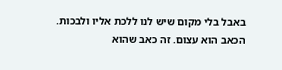באבל בלי מקום שיש לנו ללכת אליו ולבכות. הכאב הוא עצום. זה כאב שהוא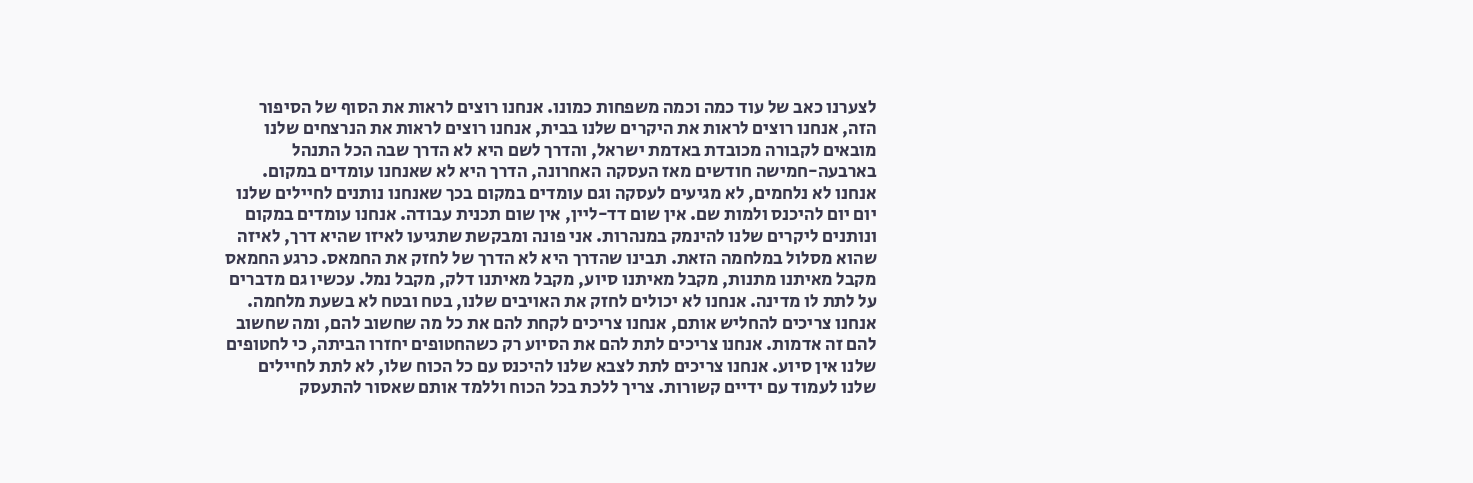לצערנו כאב של עוד כמה וכמה משפחות כמונו. אנחנו רוצים לראות את הסוף של הסיפור הזה, אנחנו רוצים לראות את היקרים שלנו בבית, אנחנו רוצים לראות את הנרצחים שלנו מובאים לקבורה מכובדת באדמת ישראל, והדרך לשם היא לא הדרך שבה הכל התנהל בארבעה-חמישה חודשים מאז העסקה האחרונה, הדרך היא לא שאנחנו עומדים במקום. אנחנו לא נלחמים, לא מגיעים לעסקה וגם עומדים במקום בכך שאנחנו נותנים לחיילים שלנו יום יום להיכנס ולמות שם. אין שום דד-ליין, אין שום תכנית עבודה. אנחנו עומדים במקום ונותנים ליקרים שלנו להינמק במנהרות. אני פונה ומבקשת שתגיעו לאיזו שהיא דרך, לאיזה שהוא מסלול במלחמה הזאת. תבינו שהדרך היא לא הדרך של לחזק את החמאס. כרגע החמאס מקבל מאיתנו מתנות, מקבל מאיתנו סיוע, מקבל מאיתנו דלק, מקבל נמל. עכשיו גם מדברים על לתת לו מדינה. אנחנו לא יכולים לחזק את האויבים שלנו, בטח ובטח לא בשעת מלחמה. אנחנו צריכים להחליש אותם, אנחנו צריכים לקחת להם את כל מה שחשוב להם, ומה שחשוב להם זה אדמות. אנחנו צריכים לתת להם את הסיוע רק כשהחטופים יחזרו הביתה, כי לחטופים שלנו אין סיוע. אנחנו צריכים לתת לצבא שלנו להיכנס עם כל הכוח שלו, לא לתת לחיילים שלנו לעמוד עם ידיים קשורות. צריך ללכת בכל הכוח וללמד אותם שאסור להתעסק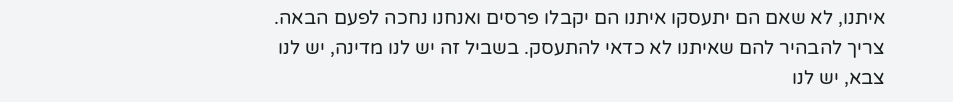איתנו, לא שאם הם יתעסקו איתנו הם יקבלו פרסים ואנחנו נחכה לפעם הבאה. צריך להבהיר להם שאיתנו לא כדאי להתעסק. בשביל זה יש לנו מדינה, יש לנו צבא, יש לנו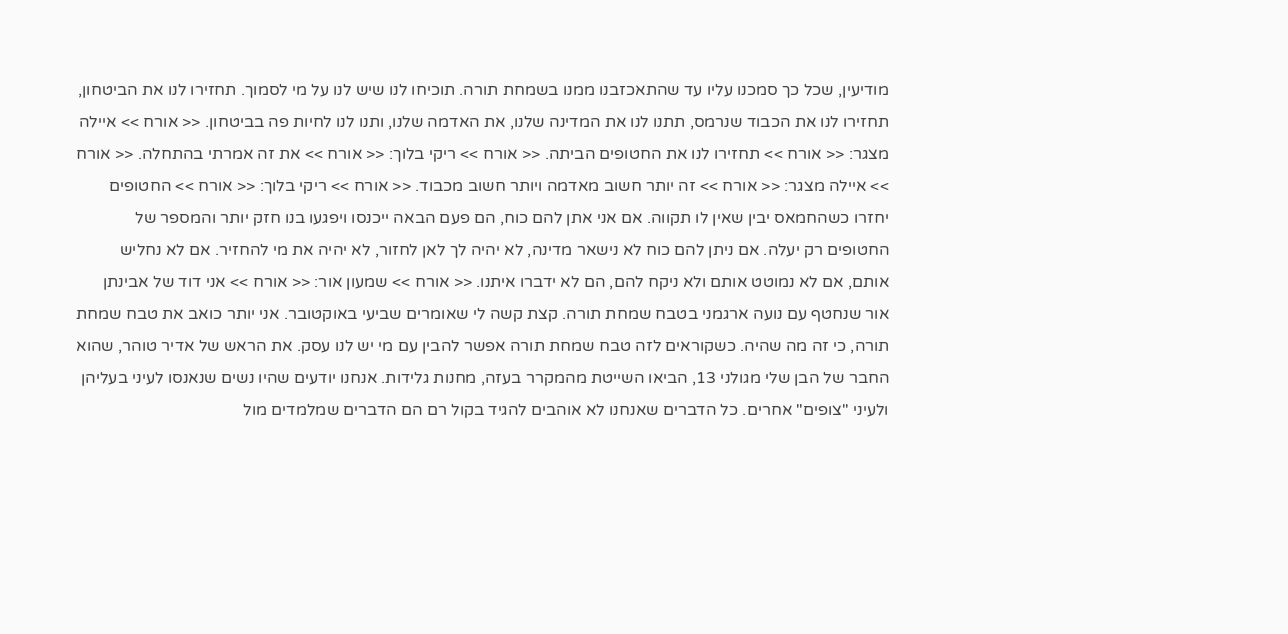מודיעין, שכל כך סמכנו עליו עד שהתאכזבנו ממנו בשמחת תורה. תוכיחו לנו שיש לנו על מי לסמוך. תחזירו לנו את הביטחון, תחזירו לנו את הכבוד שנרמס, תתנו לנו את המדינה שלנו, את האדמה שלנו, ותנו לנו לחיות פה בביטחון. << אורח >> איילה מצגר: << אורח >> תחזירו לנו את החטופים הביתה. << אורח >> ריקי בלוך: << אורח >> את זה אמרתי בהתחלה. << אורח >> איילה מצגר: << אורח >> זה יותר חשוב מאדמה ויותר חשוב מכבוד. << אורח >> ריקי בלוך: << אורח >> החטופים יחזרו כשהחמאס יבין שאין לו תקווה. אם אני אתן להם כוח, הם פעם הבאה ייכנסו ויפגעו בנו חזק יותר והמספר של החטופים רק יעלה. אם ניתן להם כוח לא נישאר מדינה, לא יהיה לך לאן לחזור, לא יהיה את מי להחזיר. אם לא נחליש אותם, אם לא נמוטט אותם ולא ניקח להם, הם לא ידברו איתנו. << אורח >> שמעון אור: << אורח >> אני דוד של אבינתן אור שנחטף עם נועה ארגמני בטבח שמחת תורה. קצת קשה לי שאומרים שביעי באוקטובר. אני יותר כואב את טבח שמחת תורה, כי זה מה שהיה. כשקוראים לזה טבח שמחת תורה אפשר להבין עם מי יש לנו עסק. את הראש של אדיר טוהר, שהוא החבר של הבן שלי מגולני 13, הביאו השייטת מהמקרר בעזה, מחנות גלידות. אנחנו יודעים שהיו נשים שנאנסו לעיני בעליהן ולעיני "צופים" אחרים. כל הדברים שאנחנו לא אוהבים להגיד בקול רם הם הדברים שמלמדים מול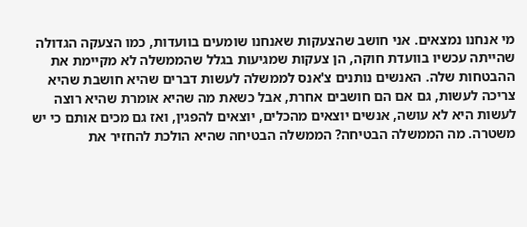מי אנחנו נמצאים. אני חושב שהצעקות שאנחנו שומעים בוועדות, כמו הצעקה הגדולה שהייתה עכשיו בוועדת חוקה, הן צעקות שמגיעות בגלל שהממשלה לא מקיימת את ההבטחות שלה. האנשים נותנים צ'אנס לממשלה לעשות דברים שהיא חושבת שהיא צריכה לעשות, גם אם הם חושבים אחרת, אבל כשאת מה שהיא אומרת שהיא רוצה לעשות היא לא עושה, אנשים יוצאים מהכלים, יוצאים להפגין, ואז גם מכים אותם כי יש משטרה. מה הממשלה הבטיחה? הממשלה הבטיחה שהיא הולכת להחזיר את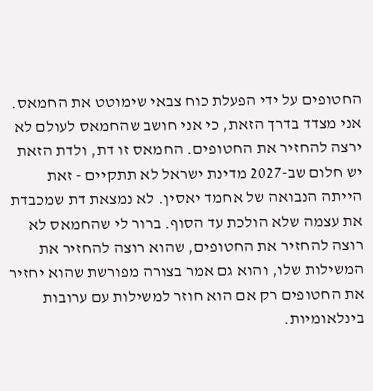החטופים על ידי הפעלת כוח צבאי שימוטט את החמאס. אני מצדד בדרך הזאת, כי אני חושב שהחמאס לעולם לא ירצה להחזיר את החטופים. החמאס זו דת, ולדת הזאת יש חלום שב-2027 מדינת ישראל לא תתקיים - זאת הייתה הנבואה של אחמד יאסין. לא נמצאת דת שמכבדת את עצמה שלא הולכת עד הסוף. ברור לי שהחמאס לא רוצה להחזיר את החטופים, שהוא רוצה להחזיר את המשילות שלו, והוא גם אמר בצורה מפורשת שהוא יחזיר את החטופים רק אם הוא חוזר למשילות עם ערובות בינלאומיות.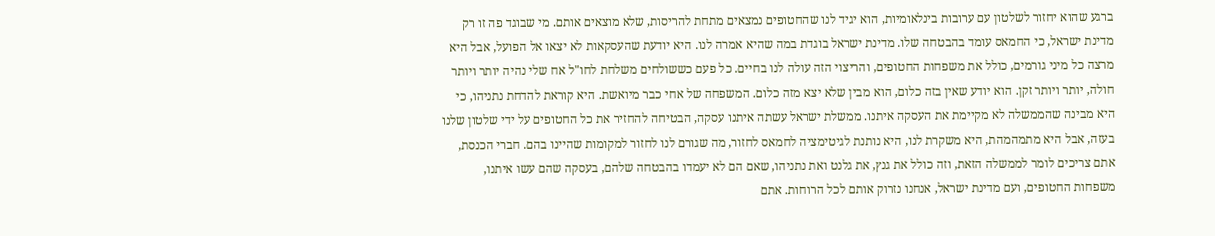ברגע שהוא יחזור לשלטון עם ערובות בינלאומיות, הוא יגיד לנו שהחטופים נמצאים מתחת להריסות, שלא מוצאים אותם. מי שבוגד פה זו רק מדינת ישראל, כי החמאס עומד בהבטחה שלו. מדינת ישראל בוגדת במה שהיא אמרה לנו. היא יודעת שהעסקאות לא יצאו אל הפועל, אבל היא מרצה כל מיני גורמים, כולל את משפחות החטופים, והריצוי הזה עולה לנו בחיים. כל פעם כששולחים משלחת לחו"ל אח שלי נהיה יותר ויותר חולה, יותר ויותר זקן. הוא יודע שאין בזה כלום, הוא מבין שלא יצא מזה כלום. המשפחה של אחי כבר מיואשת. היא קוראת להדחת נתניהו, כי היא מבינה שהממשלה לא מקיימת את העסקה איתנו. ממשלת ישראל עשתה איתנו עסקה, הבטיחה להחזיר את כל החטופים על ידי שלטון שלנו בעזה, אבל היא מתמהמהת, היא משקרת לנו, היא נותנת לגיטימציה לחמאס לחזור, מה שגורם לנו לחזור למקומות שהיינו בהם. חברי הכנסת, אתם צריכים לומר לממשלה הזאת, וזה כולל את גנץ, את גלנט ואת נתניהו, שאם הם לא יעמדו בהבטחה שלהם, בעסקה שהם עשו איתנו, משפחות החטופים, ועם מדינת ישראל, אנחנו נזרוק אותם לכל הרוחות. אתם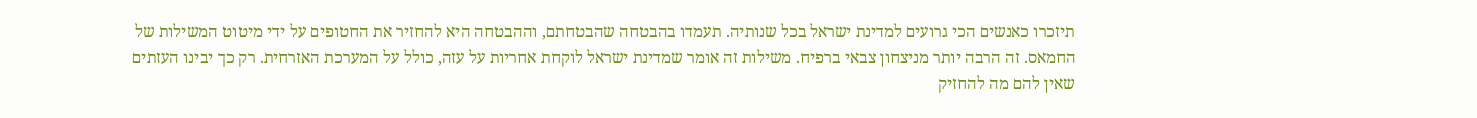תיזכרו כאנשים הכי גרועים למדינת ישראל בכל שנותיה. תעמדו בהבטחה שהבטחתם, וההבטחה היא להחזיר את החטופים על ידי מיטוט המשילות של החמאס. זה הרבה יותר מניצחון צבאי ברפיח. משילות זה אומר שמדינת ישראל לוקחת אחריות על עזה, כולל על המערכת האזרחית. רק כך יבינו העזתים שאין להם מה להחזיק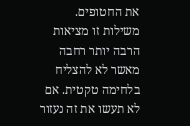את החטופים. משילות זו מציאות הרבה יותר רחבה מאשר לא להצליח בלחימה טקטית. אם לא תעשו את זה נעזור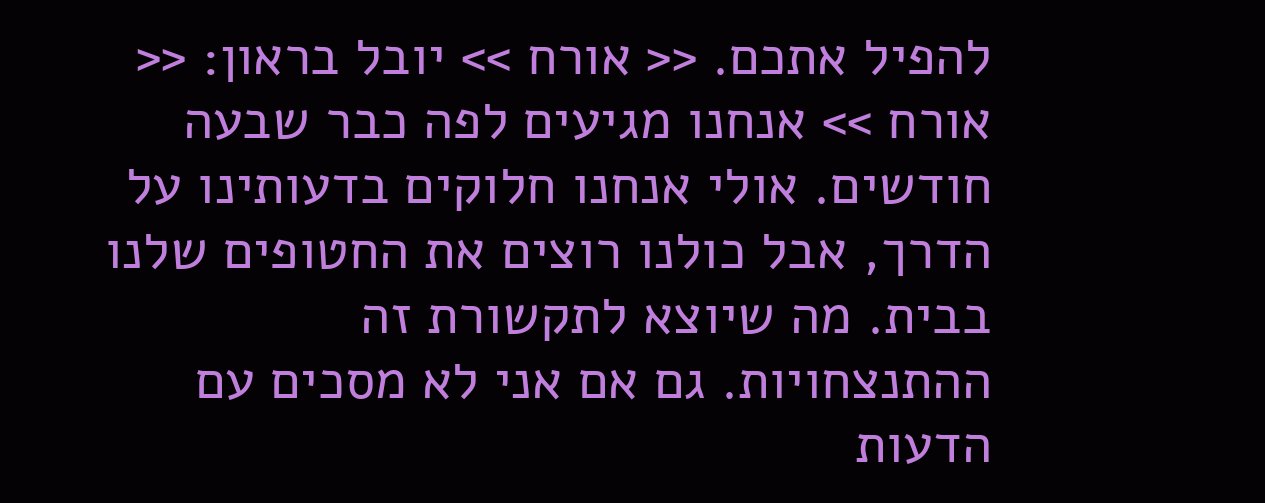להפיל אתכם. << אורח >> יובל בראון: << אורח >> אנחנו מגיעים לפה כבר שבעה חודשים. אולי אנחנו חלוקים בדעותינו על הדרך, אבל כולנו רוצים את החטופים שלנו בבית. מה שיוצא לתקשורת זה ההתנצחויות. גם אם אני לא מסכים עם הדעות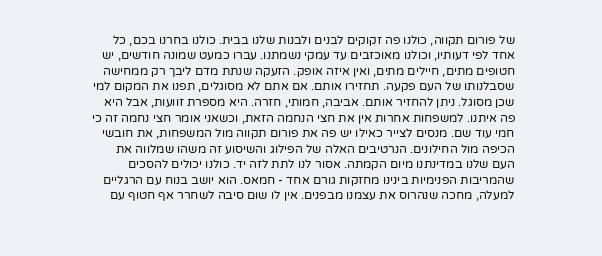של פורום תקווה, כולנו פה זקוקים לבנים ולבנות שלנו בבית. כולנו בחרנו בכם, כל אחד לפי דעותיו, וכולנו מאוכזבים עד עמקי נשמתנו. עברו כמעט שמונה חודשים, יש חטופים מתים, חיילים מתים, ואין איזה אופק. הזעקה שנתת מדם ליבך רק ממחישה שסבלנותו של העם פקעה. תחזירו אותם. אם אתם לא מסוגלים, תפנו את המקום למי שכן מסוגל. ניתן להחזיר אותם. אביבה, חמותי, חזרה. היא מספרת זוועות, אבל היא פה איתנו. למשפחות אחרות אין את חצי הנחמה הזאת, וכשאני אומר חצי נחמה זה כי חמי עוד שם. מנסים לצייר כאילו יש פה את פורום תקווה מול המשפחות, את חובשי הכיפה מול החילונים. הנרטיבים האלה של הפילוג והשיסוע זה משהו שמלווה את העם שלנו במדינתנו מיום הקמתה. אסור לנו לתת לזה יד. כולנו יכולים להסכים שהמריבות הפנימיות בינינו מחזקות גורם אחד - חמאס. הוא יושב בנוח עם הרגליים למעלה, מחכה שנהרוס את עצמנו מבפנים. אין לו שום סיבה לשחרר אף חטוף עם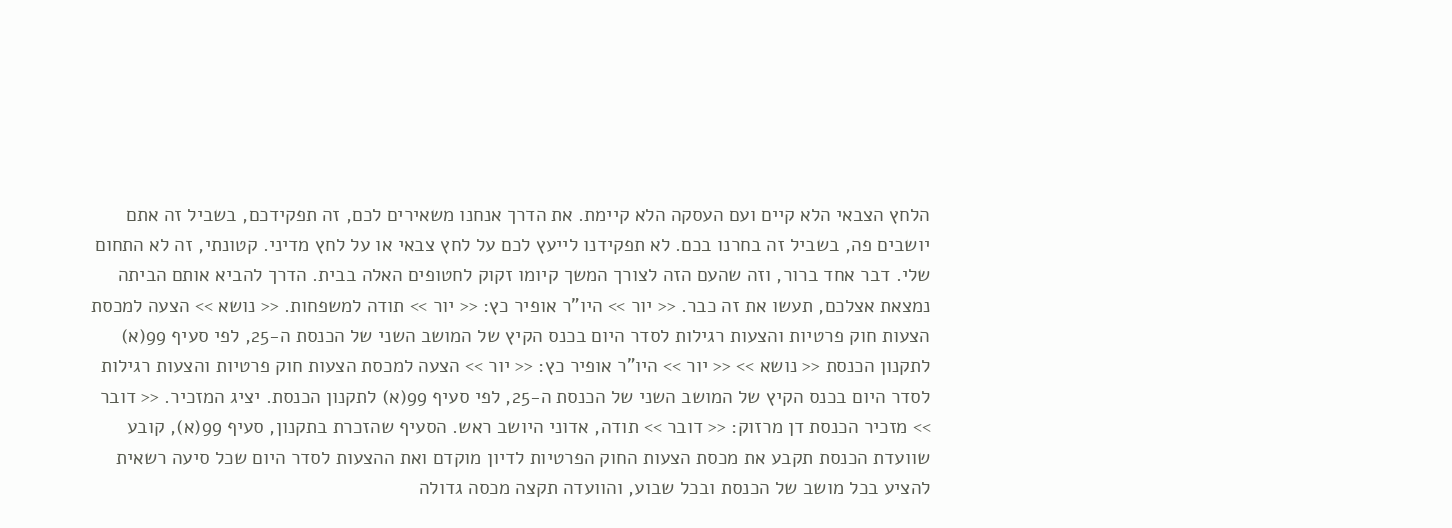הלחץ הצבאי הלא קיים ועם העסקה הלא קיימת. את הדרך אנחנו משאירים לכם, זה תפקידכם, בשביל זה אתם יושבים פה, בשביל זה בחרנו בכם. לא תפקידנו לייעץ לכם על לחץ צבאי או על לחץ מדיני. קטונתי, זה לא התחום שלי. דבר אחד ברור, וזה שהעם הזה לצורך המשך קיומו זקוק לחטופים האלה בבית. הדרך להביא אותם הביתה נמצאת אצלכם, תעשו את זה כבר. << יור >> היו"ר אופיר כץ: << יור >> תודה למשפחות. << נושא >> הצעה למכסת הצעות חוק פרטיות והצעות רגילות לסדר היום בכנס הקיץ של המושב השני של הכנסת ה-25, לפי סעיף 99(א) לתקנון הכנסת << נושא >> << יור >> היו"ר אופיר כץ: << יור >> הצעה למכסת הצעות חוק פרטיות והצעות רגילות לסדר היום בכנס הקיץ של המושב השני של הכנסת ה-25, לפי סעיף 99(א) לתקנון הכנסת. יציג המזכיר. << דובר >> מזכיר הכנסת דן מרזוק: << דובר >> תודה, אדוני היושב ראש. הסעיף שהזכרת בתקנון, סעיף 99(א), קובע שוועדת הכנסת תקבע את מכסת הצעות החוק הפרטיות לדיון מוקדם ואת ההצעות לסדר היום שכל סיעה רשאית להציע בכל מושב של הכנסת ובכל שבוע, והוועדה תקצה מכסה גדולה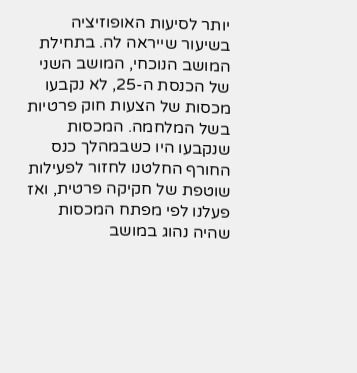יותר לסיעות האופוזיציה בשיעור שייראה לה. בתחילת המושב הנוכחי, המושב השני של הכנסת ה-25, לא נקבעו מכסות של הצעות חוק פרטיות בשל המלחמה. המכסות שנקבעו היו כשבמהלך כנס החורף החלטנו לחזור לפעילות שוטפת של חקיקה פרטית, ואז פעלנו לפי מפתח המכסות שהיה נהוג במושב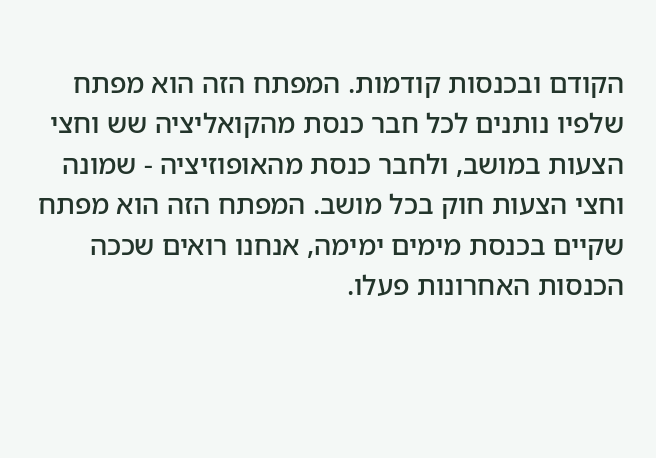הקודם ובכנסות קודמות. המפתח הזה הוא מפתח שלפיו נותנים לכל חבר כנסת מהקואליציה שש וחצי הצעות במושב, ולחבר כנסת מהאופוזיציה - שמונה וחצי הצעות חוק בכל מושב. המפתח הזה הוא מפתח שקיים בכנסת מימים ימימה, אנחנו רואים שככה הכנסות האחרונות פעלו.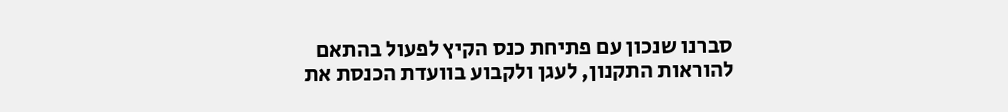סברנו שנכון עם פתיחת כנס הקיץ לפעול בהתאם להוראות התקנון, לעגן ולקבוע בוועדת הכנסת את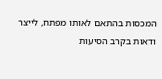המכסות בהתאם לאותו מפתח, לייצר ודאות בקרב הסיעות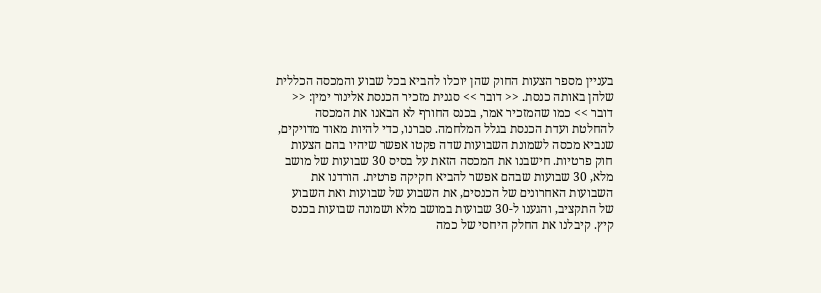בעניין מספר הצעות החוק שהן יוכלו להביא בכל שבוע והמכסה הכללית שלהן באותה כנסת. << דובר >> סגנית מזכיר הכנסת אלינור ימין: << דובר >> כמו שהמזכיר אמר, בכנס החורף לא הבאנו את המכסה להחלטת ועדת הכנסת בגלל המלחמה. סברנו, כדי להיות מאוד מדויקים, שנביא מכסה לשמונת השבועות שדה פקטו אפשר שיהיו בהם הצעות חוק פרטיות. חישבנו את המכסה הזאת על בסיס 30 שבועות של מושב מלא, 30 שבועות שבהם אפשר להביא חקיקה פרטית. הורדנו את השבועות האחרונים של הכנסים, את השבוע של שבועות ואת השבוע של התקציב, והגענו ל-30 שבועות במושב מלא ושמונה שבועות בכנס קיץ. קיבלנו את החלק היחסי של כמה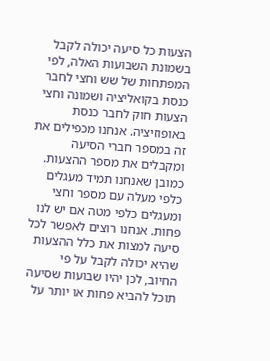הצעות כל סיעה יכולה לקבל בשמונת השבועות האלה, לפי המפתחות של שש וחצי לחבר כנסת בקואליציה ושמונה וחצי הצעות חוק לחבר כנסת באופוזיציה. אנחנו מכפילים את זה במספר חברי הסיעה ומקבלים את מספר ההצעות. כמובן שאנחנו תמיד מעגלים כלפי מעלה עם מספר וחצי ומעגלים כלפי מטה אם יש לנו פחות. אנחנו רוצים לאפשר לכל סיעה למצות את כלל ההצעות שהיא יכולה לקבל על פי החיוב, לכן יהיו שבועות שסיעה תוכל להביא פחות או יותר על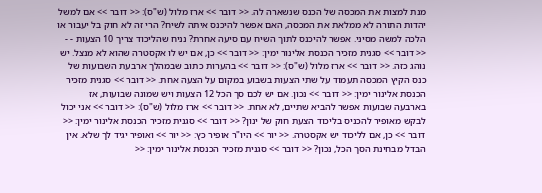מנת למצות את המכסה של הכנס שנשארה לה. << דובר >> ארז מלול (ש"ס): << דובר >> אם למשל יהדות התורה לא ממלאת את המכסה, האם אפשר להיכנס איתה לשיח? הרי זה לא חוק בל יעבור או הלכה למשה מסיני. אפשר להיכנס לתוך השיח עם סיעה אחרת? נניח שהליכוד צריך 10 הצעות - - << דובר >> סגנית מזכיר הכנסת אלינור ימין: << דובר >> כן, אם יש לו אקסטרה שהוא לא מנצל. יש נוהג כזה. << דובר >> ארז מלול (ש"ס): << דובר >> בהערות כתוב שבמהלך ארבעת השבועות של כנס הקיץ המכסה תעמוד על שתי הצעות בשבוע במקום על הצעה אחת. << דובר >> סגנית מזכיר הכנסת אלינור ימין: << דובר >> נכון. אם יש לכם סך הכל 12 הצעות ויש שמונה שבועות, אז בארבעה שבועות אפשר להביא שתיים, לא אחת. << דובר >> ארז מלול (ש"ס): << דובר >> אני יכול לבקש מאופיר להכניס בליכוד הצעת חוק של ינון? << דובר >> סגנית מזכיר הכנסת אלינור ימין: << דובר >> כן, אם לליכוד יש אקסטרה. << יור >> היו"ר אופיר כץ: << יור >> ואופיר יגיד לך שלא. אין הבדל מבחינת הסך הכל, נכון? << דובר >> סגנית מזכיר הכנסת אלינור ימין: <<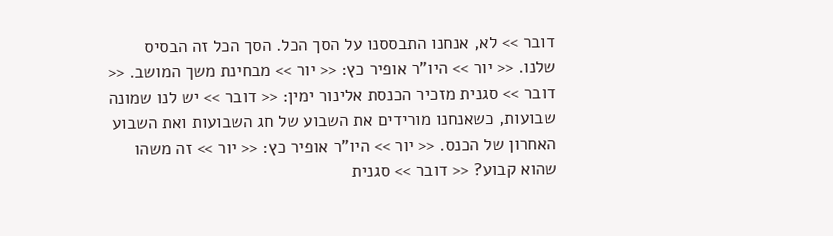דובר >> לא, אנחנו התבססנו על הסך הכל. הסך הכל זה הבסיס שלנו. << יור >> היו"ר אופיר כץ: << יור >> מבחינת משך המושב. << דובר >> סגנית מזכיר הכנסת אלינור ימין: << דובר >> יש לנו שמונה שבועות, כשאנחנו מורידים את השבוע של חג השבועות ואת השבוע האחרון של הכנס. << יור >> היו"ר אופיר כץ: << יור >> זה משהו שהוא קבוע? << דובר >> סגנית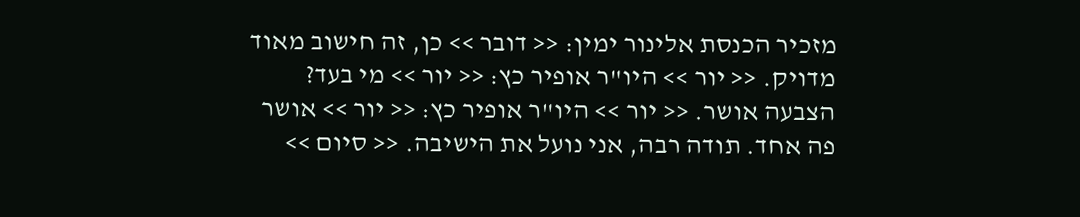מזכיר הכנסת אלינור ימין: << דובר >> כן, זה חישוב מאוד מדויק. << יור >> היו"ר אופיר כץ: << יור >> מי בעד? הצבעה אושר. << יור >> היו"ר אופיר כץ: << יור >> אושר פה אחד. תודה רבה, אני נועל את הישיבה. << סיום >>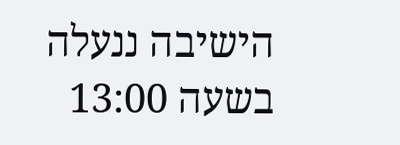הישיבה ננעלה בשעה 13:00